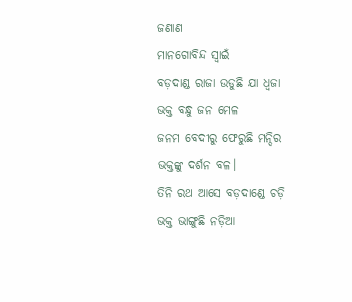ଜଣାଣ
ମାନଗୋବିନ୍ଦ ସ୍ବାଇଁ
ବଡ଼ଦାଣ୍ଡ ରାଜା ଉଡୁଛି ଯା ଧ୍ଵଜା
ଭକ୍ତ ବନ୍ଧୁ ଜନ ମେଳ
ଜନମ ବେଦୀରୁ ଫେରୁଛି ମନ୍ଦିର
ଭକ୍ତଙ୍କୁ ଦର୍ଶନ ବଳ।
ତିନି ରଥ ଆସେ ବଡ଼ଦାଣ୍ଡେ ଚଡ଼ି
ଭକ୍ତ ଭାଙ୍ଗୁଛି ନଡ଼ିଆ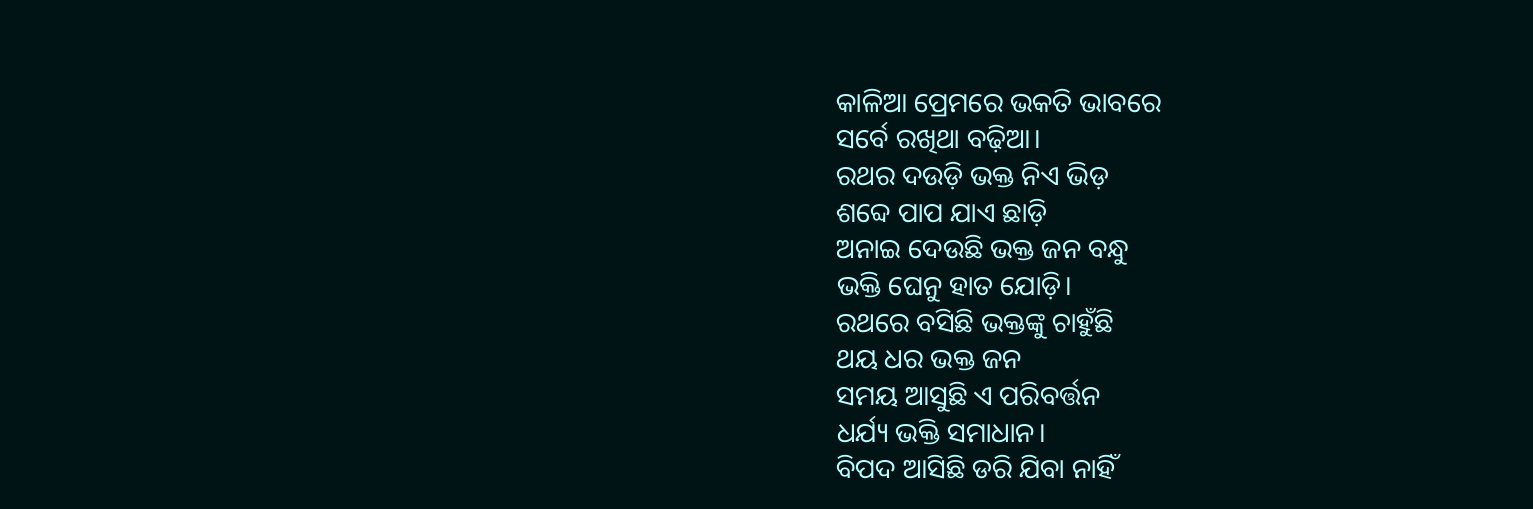କାଳିଆ ପ୍ରେମରେ ଭକତି ଭାବରେ
ସର୍ବେ ରଖିଥା ବଢ଼ିଆ।
ରଥର ଦଉଡ଼ି ଭକ୍ତ ନିଏ ଭିଡ଼
ଶବ୍ଦେ ପାପ ଯାଏ ଛାଡ଼ି
ଅନାଇ ଦେଉଛି ଭକ୍ତ ଜନ ବନ୍ଧୁ
ଭକ୍ତି ଘେନୁ ହାତ ଯୋଡ଼ି।
ରଥରେ ବସିଛି ଭକ୍ତଙ୍କୁ ଚାହୁଁଛି
ଥୟ ଧର ଭକ୍ତ ଜନ
ସମୟ ଆସୁଛି ଏ ପରିବର୍ତ୍ତନ
ଧର୍ଯ୍ୟ ଭକ୍ତି ସମାଧାନ।
ବିପଦ ଆସିଛି ଡରି ଯିବା ନାହିଁ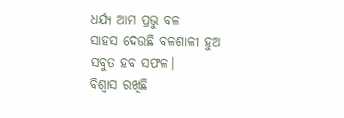ଧର୍ଯ୍ୟ ଆମ ପ୍ରଭୁ ବଳ
ସାହସ ଦେଉଛି ବଳଶାଳୀ ହୁଅ
ସବୁତ ହବ ସଫଳ।
ବିଶ୍ବାସ ରଖିଛି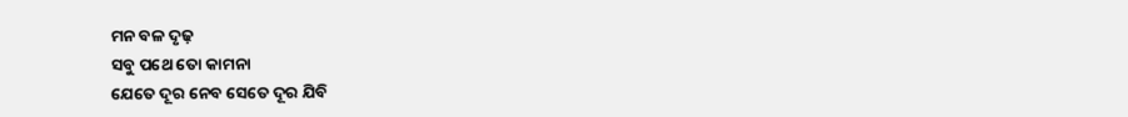ମନ ବଳ ଦୃଢ଼
ସବୁ ପଥେ ତୋ କାମନା
ଯେତେ ଦୂର ନେବ ସେତେ ଦୂର ଯିବି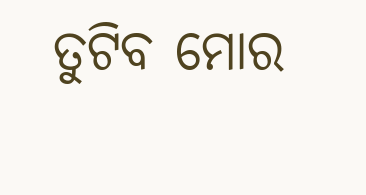ତୁଟିବ ମୋର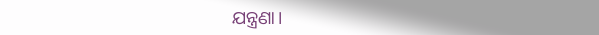ଯନ୍ତ୍ରଣା।